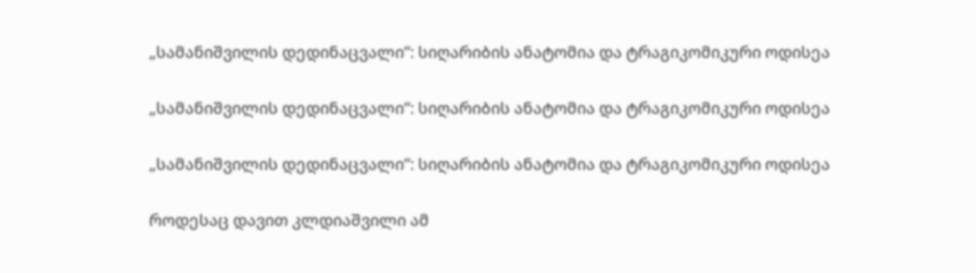„სამანიშვილის დედინაცვალი“: სიღარიბის ანატომია და ტრაგიკომიკური ოდისეა

„სამანიშვილის დედინაცვალი“: სიღარიბის ანატომია და ტრაგიკომიკური ოდისეა

„სამანიშვილის დედინაცვალი“: სიღარიბის ანატომია და ტრაგიკომიკური ოდისეა

როდესაც დავით კლდიაშვილი ამ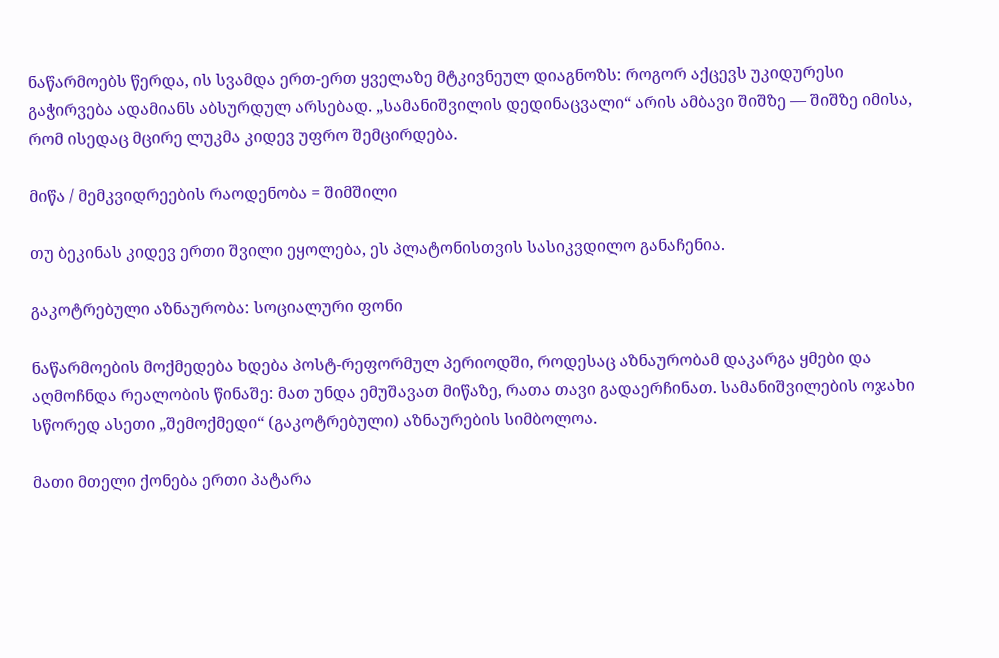ნაწარმოებს წერდა, ის სვამდა ერთ-ერთ ყველაზე მტკივნეულ დიაგნოზს: როგორ აქცევს უკიდურესი გაჭირვება ადამიანს აბსურდულ არსებად. „სამანიშვილის დედინაცვალი“ არის ამბავი შიშზე — შიშზე იმისა, რომ ისედაც მცირე ლუკმა კიდევ უფრო შემცირდება.

მიწა / მემკვიდრეების რაოდენობა = შიმშილი

თუ ბეკინას კიდევ ერთი შვილი ეყოლება, ეს პლატონისთვის სასიკვდილო განაჩენია.

გაკოტრებული აზნაურობა: სოციალური ფონი

ნაწარმოების მოქმედება ხდება პოსტ-რეფორმულ პერიოდში, როდესაც აზნაურობამ დაკარგა ყმები და აღმოჩნდა რეალობის წინაშე: მათ უნდა ემუშავათ მიწაზე, რათა თავი გადაერჩინათ. სამანიშვილების ოჯახი სწორედ ასეთი „შემოქმედი“ (გაკოტრებული) აზნაურების სიმბოლოა.

მათი მთელი ქონება ერთი პატარა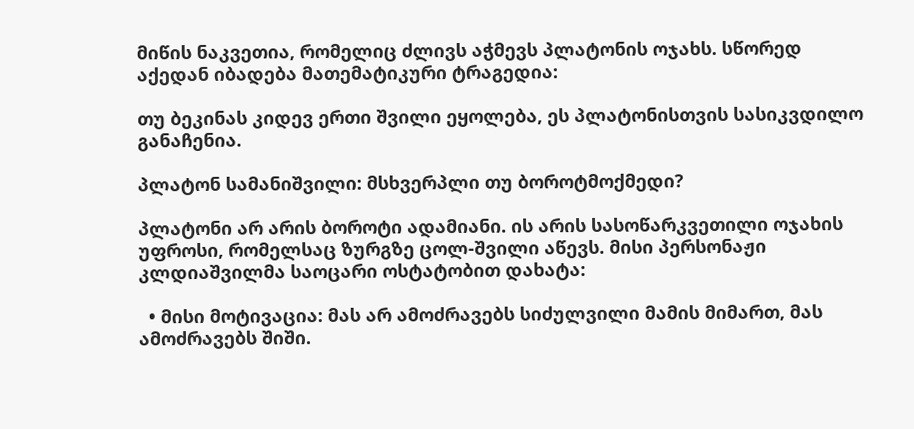მიწის ნაკვეთია, რომელიც ძლივს აჭმევს პლატონის ოჯახს. სწორედ აქედან იბადება მათემატიკური ტრაგედია:

თუ ბეკინას კიდევ ერთი შვილი ეყოლება, ეს პლატონისთვის სასიკვდილო განაჩენია.

პლატონ სამანიშვილი: მსხვერპლი თუ ბოროტმოქმედი?

პლატონი არ არის ბოროტი ადამიანი. ის არის სასოწარკვეთილი ოჯახის უფროსი, რომელსაც ზურგზე ცოლ-შვილი აწევს. მისი პერსონაჟი კლდიაშვილმა საოცარი ოსტატობით დახატა:

  • მისი მოტივაცია: მას არ ამოძრავებს სიძულვილი მამის მიმართ, მას ამოძრავებს შიში.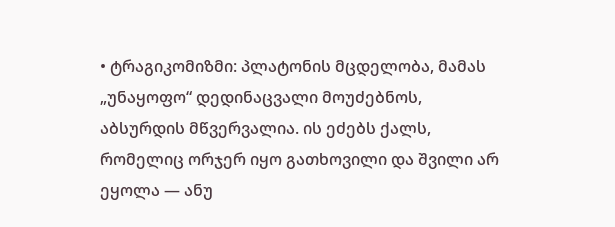• ტრაგიკომიზმი: პლატონის მცდელობა, მამას „უნაყოფო“ დედინაცვალი მოუძებნოს, აბსურდის მწვერვალია. ის ეძებს ქალს, რომელიც ორჯერ იყო გათხოვილი და შვილი არ ეყოლა — ანუ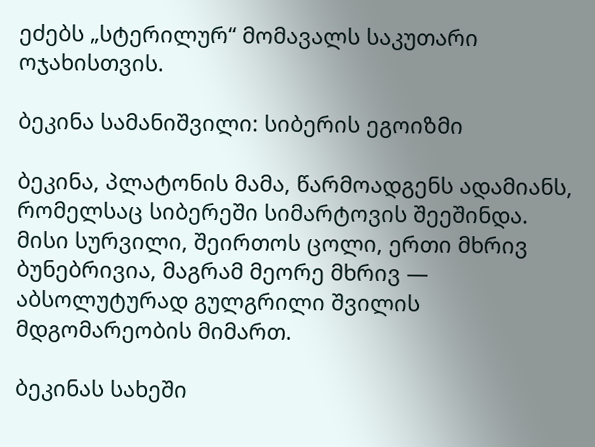ეძებს „სტერილურ“ მომავალს საკუთარი ოჯახისთვის.

ბეკინა სამანიშვილი: სიბერის ეგოიზმი

ბეკინა, პლატონის მამა, წარმოადგენს ადამიანს, რომელსაც სიბერეში სიმარტოვის შეეშინდა. მისი სურვილი, შეირთოს ცოლი, ერთი მხრივ ბუნებრივია, მაგრამ მეორე მხრივ — აბსოლუტურად გულგრილი შვილის მდგომარეობის მიმართ.

ბეკინას სახეში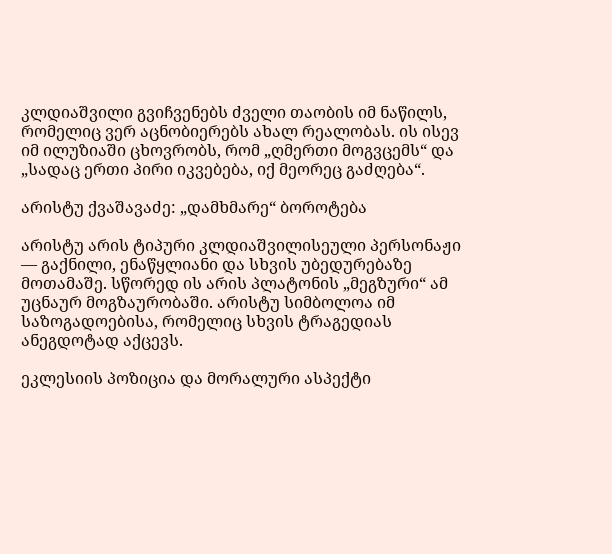კლდიაშვილი გვიჩვენებს ძველი თაობის იმ ნაწილს, რომელიც ვერ აცნობიერებს ახალ რეალობას. ის ისევ იმ ილუზიაში ცხოვრობს, რომ „ღმერთი მოგვცემს“ და „სადაც ერთი პირი იკვებება, იქ მეორეც გაძღება“.

არისტუ ქვაშავაძე: „დამხმარე“ ბოროტება

არისტუ არის ტიპური კლდიაშვილისეული პერსონაჟი — გაქნილი, ენაწყლიანი და სხვის უბედურებაზე მოთამაშე. სწორედ ის არის პლატონის „მეგზური“ ამ უცნაურ მოგზაურობაში. არისტუ სიმბოლოა იმ საზოგადოებისა, რომელიც სხვის ტრაგედიას ანეგდოტად აქცევს.

ეკლესიის პოზიცია და მორალური ასპექტი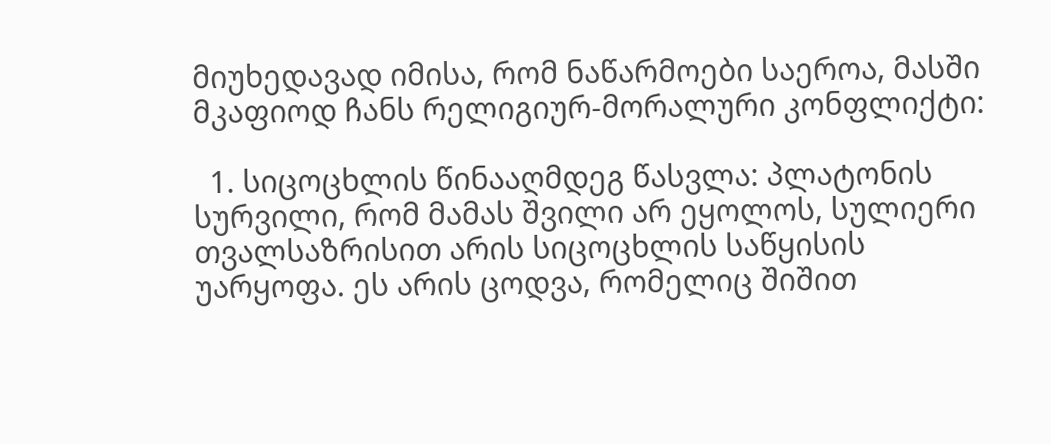მიუხედავად იმისა, რომ ნაწარმოები საეროა, მასში მკაფიოდ ჩანს რელიგიურ-მორალური კონფლიქტი:

  1. სიცოცხლის წინააღმდეგ წასვლა: პლატონის სურვილი, რომ მამას შვილი არ ეყოლოს, სულიერი თვალსაზრისით არის სიცოცხლის საწყისის უარყოფა. ეს არის ცოდვა, რომელიც შიშით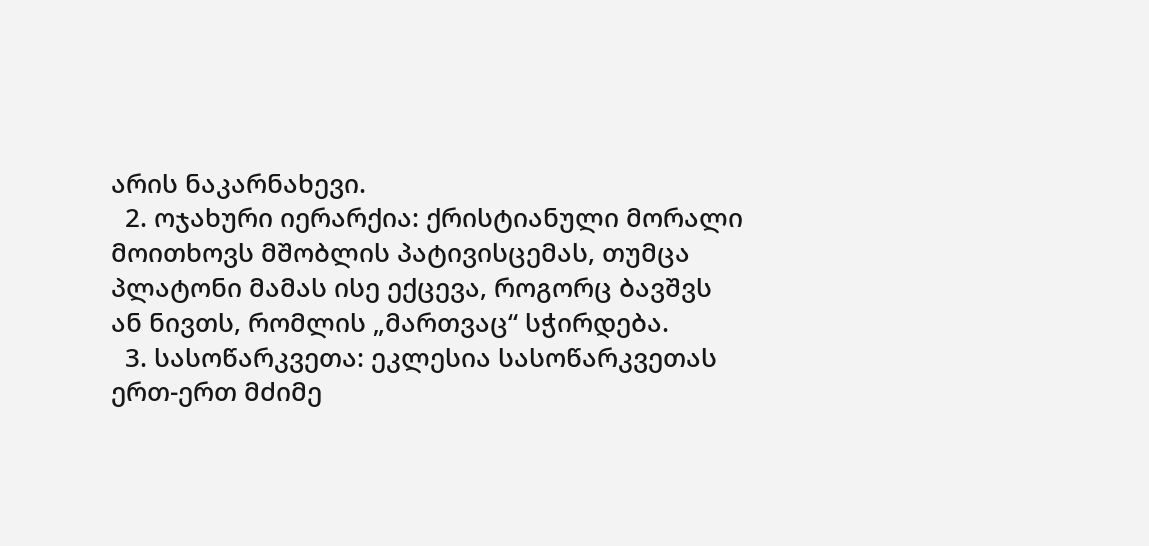არის ნაკარნახევი.
  2. ოჯახური იერარქია: ქრისტიანული მორალი მოითხოვს მშობლის პატივისცემას, თუმცა პლატონი მამას ისე ექცევა, როგორც ბავშვს ან ნივთს, რომლის „მართვაც“ სჭირდება.
  3. სასოწარკვეთა: ეკლესია სასოწარკვეთას ერთ-ერთ მძიმე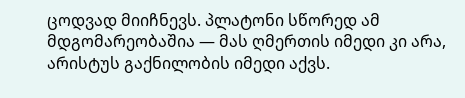ცოდვად მიიჩნევს. პლატონი სწორედ ამ მდგომარეობაშია — მას ღმერთის იმედი კი არა, არისტუს გაქნილობის იმედი აქვს.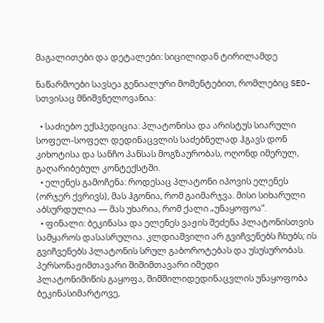მაგალითები და დეტალები: სიცილიდან ტირილამდე

ნაწარმოები სავსეა გენიალური მომენტებით, რომლებიც SEO-სთვისაც მნიშვნელოვანია:

  • საძიებო ექსპედიცია: პლატონისა და არისტუს სიარული სოფელ-სოფელ დედინაცვლის საძებნელად ჰგავს დონ კიხოტისა და სანჩო პანსას მოგზაურობას, ოღონდ იმერულ, გაღარიბებულ კონტექსტში.
  • ელენეს გამოჩენა: როდესაც პლატონი იპოვის ელენეს (ორჯერ ქვრივს), მას ჰგონია, რომ გაიმარჯვა. მისი სიხარული აბსურდულია — მას უხარია, რომ ქალი „უნაყოფოა“.
  • ფინალი: ბეკინასა და ელენეს ვაჟის შეძენა პლატონისთვის სამყაროს დასასრულია. კლდიაშვილი არ გვიჩვენებს ჩხუბს; ის გვიჩვენებს პლატონის სრულ გაბოროტებას და უსუსურობას.
პერსონაჟიმთავარი შიშიმთავარი იმედი
პლატონიმიწის გაყოფა, შიმშილიდედინაცვლის უნაყოფობა
ბეკინასიმარტოვე,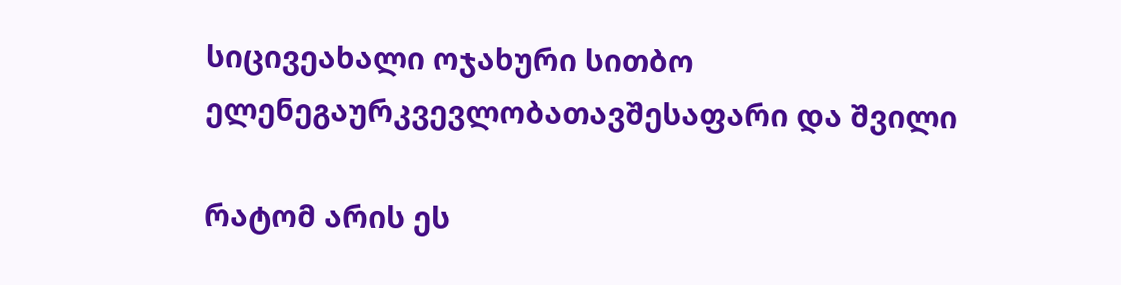სიცივეახალი ოჯახური სითბო
ელენეგაურკვევლობათავშესაფარი და შვილი

რატომ არის ეს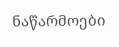ნაწარმოები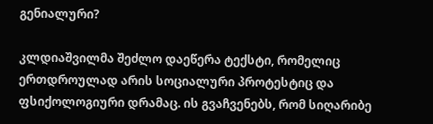გენიალური?

კლდიაშვილმა შეძლო დაეწერა ტექსტი, რომელიც ერთდროულად არის სოციალური პროტესტიც და ფსიქოლოგიური დრამაც. ის გვაჩვენებს, რომ სიღარიბე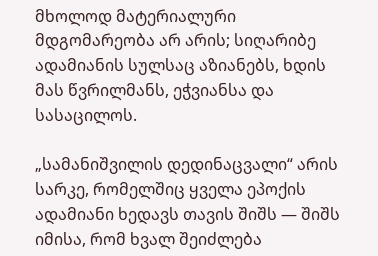მხოლოდ მატერიალური მდგომარეობა არ არის; სიღარიბე ადამიანის სულსაც აზიანებს, ხდის მას წვრილმანს, ეჭვიანსა და სასაცილოს.

„სამანიშვილის დედინაცვალი“ არის სარკე, რომელშიც ყველა ეპოქის ადამიანი ხედავს თავის შიშს — შიშს იმისა, რომ ხვალ შეიძლება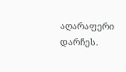აღარაფერი დარჩეს.